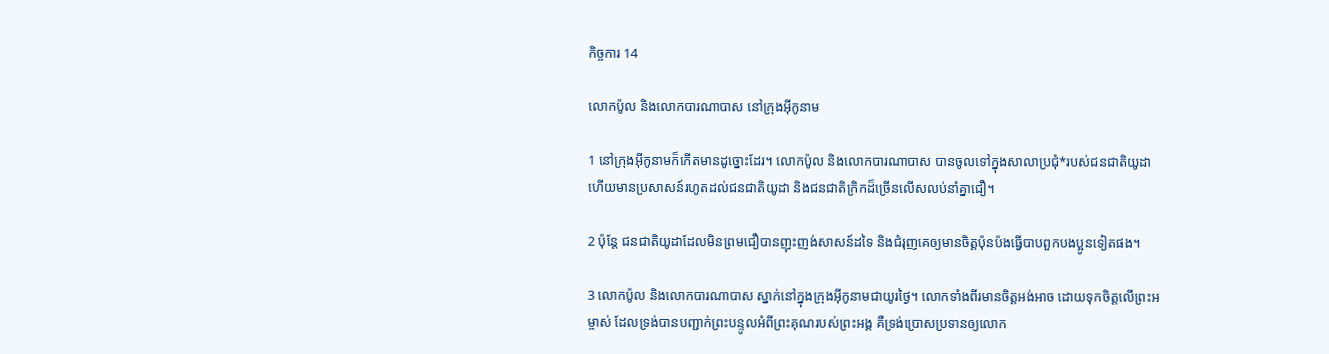កិច្ចការ 14

លោកប៉ូល និងលោកបារណា‌បាស នៅក្រុងអ៊ីកូ‌នាម

1 នៅក្រុងអ៊ីកូ‌នាមក៏កើតមានដូច្នោះដែរ។ លោកប៉ូល និងលោកបារណា‌បាស បានចូលទៅក្នុងសាលាប្រជុំ*របស់ជន‌ជាតិយូដា ហើយមានប្រសាសន៍រហូតដល់ជន‌ជាតិយូដា និងជន‌ជាតិក្រិកដ៏ច្រើនលើស‌លប់នាំគ្នាជឿ។

2 ប៉ុន្តែ ជន‌ជាតិយូដាដែលមិនព្រមជឿបានញុះ‌ញង់សាសន៍ដទៃ និងជំរុញគេឲ្យមានចិត្តប៉ុន‌ប៉ងធ្វើបាបពួកបង‌ប្អូនទៀតផង។

3 លោកប៉ូល និងលោកបារណា‌បាស ស្នាក់នៅក្នុងក្រុងអ៊ីកូ‌នាមជាយូរថ្ងៃ។ លោកទាំងពីរមានចិត្តអង់‌អាច ដោយទុកចិត្តលើព្រះ‌អម្ចាស់ ដែលទ្រង់បានបញ្ជាក់ព្រះ‌បន្ទូលអំពីព្រះ‌គុណរបស់ព្រះ‌អង្គ គឺទ្រង់ប្រោសប្រទានឲ្យលោក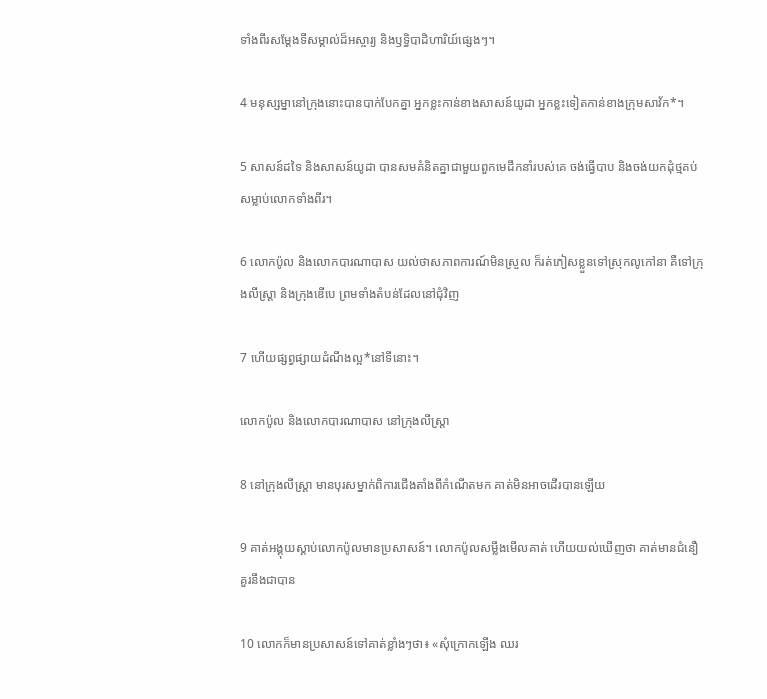ទាំងពីរសម្តែងទីសម្គាល់ដ៏អស្ចារ្យ និងឫទ្ធិ‌បាដិ‌ហារិយ៍ផ្សេងៗ។

4 មនុស្ស‌ម្នានៅក្រុងនោះបានបាក់បែកគ្នា អ្នកខ្លះកាន់ខាងសាសន៍យូដា អ្នកខ្លះទៀតកាន់ខាងក្រុមសាវ័ក*។

5 សាសន៍ដទៃ និងសាសន៍យូដា បានសមគំនិតគ្នាជាមួយពួកមេដឹកនាំរបស់គេ ចង់ធ្វើបាប និងចង់យកដុំថ្មគប់សម្លាប់លោកទាំងពីរ។

6 លោកប៉ូល និងលោកបារណា‌បាស យល់ថាសភាព‌ការណ៍មិនស្រួល ក៏រត់ភៀសខ្លួនទៅស្រុកលូកៅ‌នា គឺទៅក្រុងលីស្ដ្រា និងក្រុងឌើបេ ព្រមទាំងតំបន់ដែលនៅជុំ‌វិញ

7 ហើយផ្សព្វ‌ផ្សាយដំណឹង‌ល្អ*នៅទីនោះ។

លោកប៉ូល និងលោកបារណា‌បាស នៅក្រុងលីស្ដ្រា

8 នៅក្រុងលីស្ដ្រា មានបុរសម្នាក់ពិការជើងតាំងពីកំណើតមក គាត់មិនអាចដើរបានឡើយ

9 គាត់អង្គុយស្ដាប់លោកប៉ូលមានប្រសាសន៍។ លោកប៉ូលសម្លឹងមើលគាត់ ហើយយល់ឃើញថា គាត់មានជំនឿគួរនឹងជាបាន

10 លោកក៏មានប្រសាសន៍ទៅគាត់ខ្លាំងៗថា៖ «សុំក្រោកឡើង ឈរ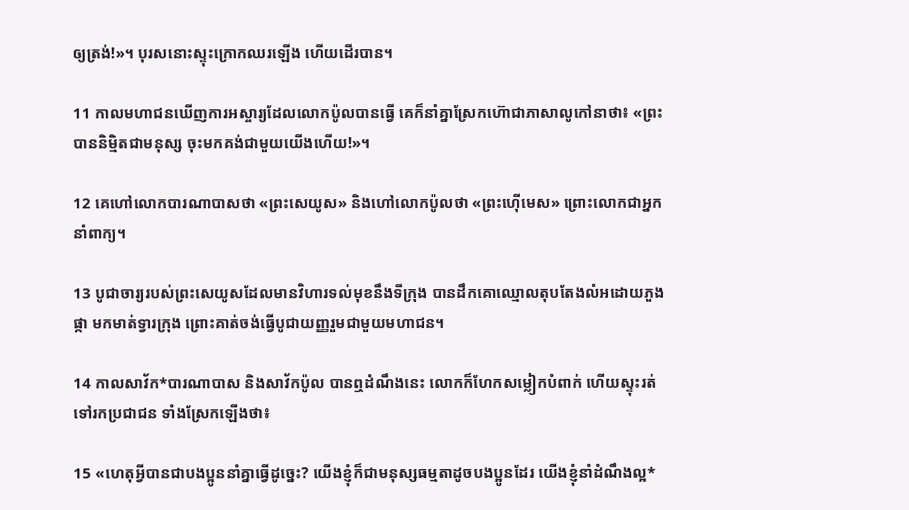ឲ្យត្រង់!»។ បុរសនោះស្ទុះក្រោកឈរឡើង ហើយដើរបាន។

11 កាលមហា‌ជនឃើញការអស្ចារ្យដែលលោកប៉ូលបានធ្វើ គេក៏នាំគ្នាស្រែកហ៊ោជាភាសាលូកៅ‌នាថា៖ «ព្រះបាននិម្មិតជាមនុស្ស ចុះមកគង់ជាមួយយើងហើយ!»។

12 គេហៅលោកបារណា‌បាសថា «ព្រះសេយូស» និងហៅលោកប៉ូលថា «ព្រះហ៊ើមេស» ព្រោះលោកជាអ្នកនាំពាក្យ។

13 បូជា‌ចារ្យរបស់ព្រះសេយូសដែលមានវិហារទល់មុខនឹងទីក្រុង បានដឹកគោឈ្មោលតុប‌តែងលំអដោយភួងផ្កា មកមាត់ទ្វារក្រុង ព្រោះគាត់ចង់ធ្វើបូជា‌យញ្ញរួមជាមួយមហា‌ជន។

14 កាលសាវ័ក*បារណា‌បាស និងសាវ័កប៉ូល បានឮដំណឹងនេះ លោកក៏ហែកសម្លៀក‌បំពាក់ ហើយស្ទុះរត់ទៅរកប្រជា‌ជន ទាំងស្រែកឡើងថា៖

15 «ហេតុអ្វីបានជាបង‌ប្អូននាំគ្នាធ្វើដូច្នេះ? យើងខ្ញុំក៏ជាមនុស្សធម្មតាដូចបង‌ប្អូនដែរ យើងខ្ញុំនាំដំណឹង‌ល្អ*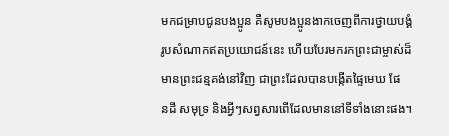មកជម្រាបជូនបង‌ប្អូន គឺសូមបង‌ប្អូនងាកចេញពីការថ្វាយ‌បង្គំរូបសំណាកឥតប្រយោជន៍នេះ ហើយបែរមករកព្រះ‌ជាម្ចាស់ដ៏មានព្រះ‌ជន្មគង់នៅវិញ ជាព្រះដែលបានបង្កើតផ្ទៃមេឃ ផែន‌ដី សមុទ្រ និងអ្វីៗសព្វសារពើដែលមាននៅទីទាំងនោះផង។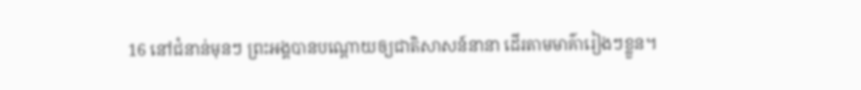16 នៅជំនាន់មុនៗ ព្រះ‌អង្គបានបណ្ដោយឲ្យជាតិសាសន៍នានា ដើរតាមមាគ៌ារៀងៗខ្លួន។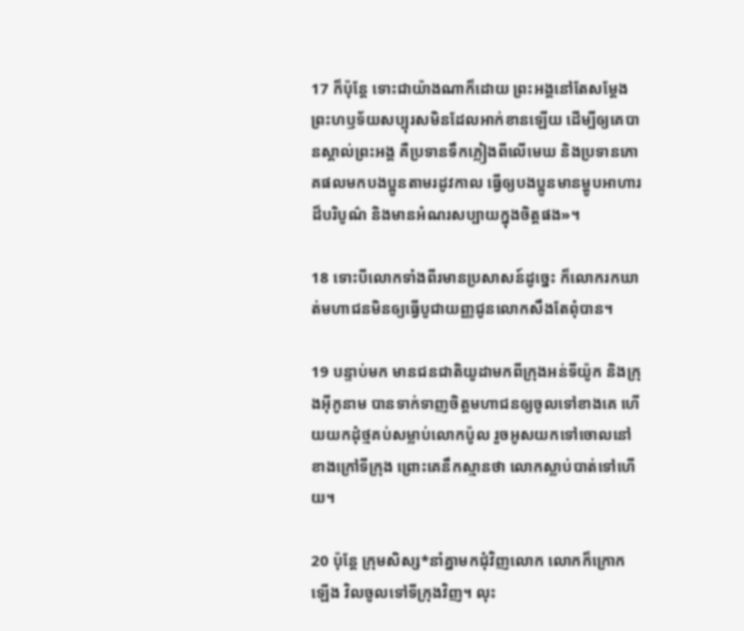17 ក៏ប៉ុន្តែ ទោះជាយ៉ាងណាក៏ដោយ ព្រះ‌អង្គនៅតែសម្តែងព្រះ‌ហឫទ័យសប្បុរសមិនដែលអាក់‌ខានឡើយ ដើម្បីឲ្យគេបានស្គាល់ព្រះ‌អង្គ គឺប្រទានទឹកភ្លៀងពីលើមេឃ និងប្រទានភោគផលមកបង‌ប្អូនតាមរដូវកាល ធ្វើឲ្យបង‌ប្អូនមានម្ហូបអាហារដ៏បរិបូណ៌ និងមានអំណរសប្បាយក្នុងចិត្តផង»។

18 ទោះបីលោកទាំងពីរមានប្រសាសន៍ដូច្នេះ ក៏លោករកឃាត់មហា‌ជនមិនឲ្យធ្វើបូជា‌យញ្ញជូនលោកសឹងតែពុំបាន។

19 បន្ទាប់មក មានជន‌ជាតិយូដាមកពីក្រុងអន់‌ទី‌យ៉ូក និងក្រុងអ៊ីកូ‌នាម បានទាក់‌ទាញចិត្តមហា‌ជនឲ្យចូលទៅខាងគេ ហើយយកដុំថ្មគប់សម្លាប់លោកប៉ូល រួចអូសយកទៅចោលនៅខាងក្រៅទីក្រុង ព្រោះគេនឹកស្មានថា លោកស្លាប់បាត់ទៅហើយ។

20 ប៉ុន្តែ ក្រុមសិស្ស*នាំគ្នាមកជុំ‌វិញលោក លោកក៏ក្រោកឡើង វិលចូលទៅទីក្រុងវិញ។ លុះ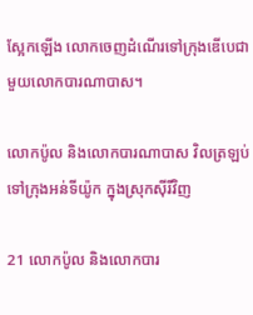ស្អែកឡើង លោកចេញដំណើរទៅក្រុងឌើបេជាមួយលោកបារណា‌បាស។

លោកប៉ូល និងលោកបារណា‌បាស វិលត្រឡប់ទៅក្រុងអន់‌ទី‌យ៉ូក ក្នុងស្រុកស៊ីរីវិញ

21 លោកប៉ូល និងលោកបារ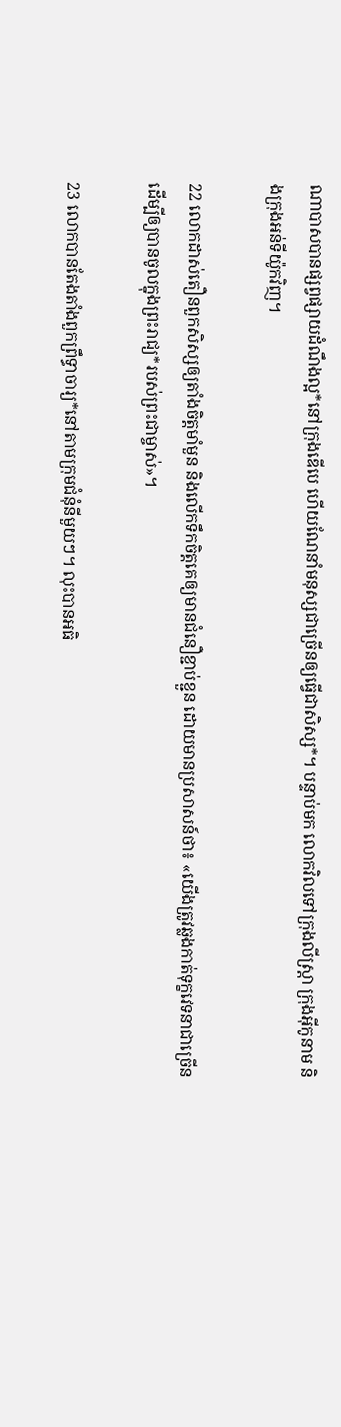ណា‌បាសបានផ្សព្វ‌ផ្សាយដំណឹង‌ល្អ*នៅក្រុងឌើបេ ហើយណែ‌នាំមនុស្សជាច្រើនឲ្យធ្វើជាសិស្ស*។ បន្ទាប់មក លោកវិលទៅក្រុងលីស្ដ្រា ក្រុងអ៊ីកូ‌នាម និងក្រុងអន់‌ទី‌យ៉ូកវិញ។

22 លោកដាស់‌តឿនពួកសិស្សឲ្យតាំងចិត្តមាំ‌មួន និងលើកទឹកចិត្តគេឲ្យមានជំនឿខ្ជាប់ខ្ជួន ដោយមានប្រសាសន៍ថា៖ «យើងត្រូវឆ្លងកាត់ទុក្ខវេទនាជាច្រើន ដើម្បីឲ្យបានចូលក្នុងព្រះ‌រាជ្យ*របស់ព្រះ‌ជាម្ចាស់»។

23 លោកបានតែង‌តាំងពួកព្រឹទ្ធា‌ចារ្យ*នៅតាមក្រុម‌ជំនុំនីមួយៗ។ លុះបានអធិ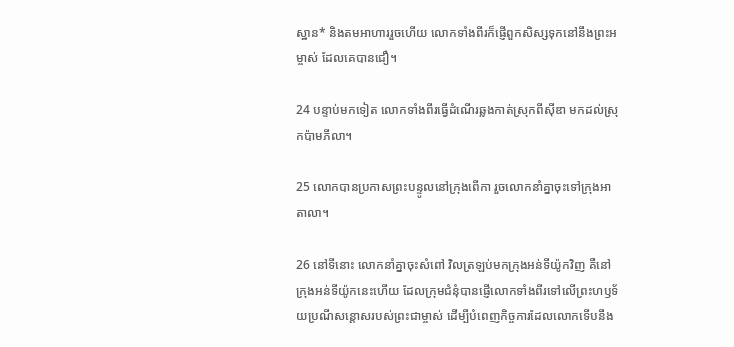ស្ឋាន* និងតមអាហាររួចហើយ លោកទាំងពីរក៏ផ្ញើពួកសិស្សទុកនៅនឹងព្រះ‌អម្ចាស់ ដែលគេបានជឿ។

24 បន្ទាប់មកទៀត លោកទាំងពីរធ្វើដំណើរឆ្លងកាត់ស្រុកពីស៊ី‌ឌា មកដល់ស្រុកប៉ាមភី‌លា។

25 លោកបានប្រកាសព្រះ‌បន្ទូលនៅក្រុងពើកា រួចលោកនាំគ្នាចុះទៅក្រុងអាតា‌លា។

26 នៅទីនោះ លោកនាំគ្នាចុះសំពៅ វិលត្រឡប់មកក្រុងអន់‌ទី‌យ៉ូកវិញ គឺនៅក្រុងអន់‌ទី‌យ៉ូកនេះហើយ ដែលក្រុម‌ជំនុំបានផ្ញើលោកទាំងពីរទៅលើព្រះ‌ហឫទ័យប្រណី‌សន្ដោសរបស់ព្រះ‌ជាម្ចាស់ ដើម្បីបំពេញកិច្ចការដែលលោកទើបនឹង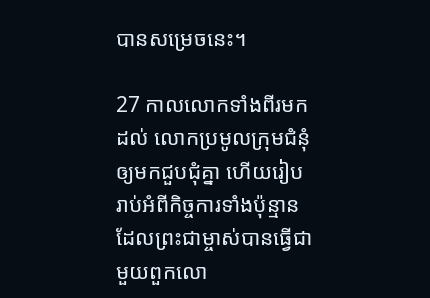បានសម្រេចនេះ។

27 កាលលោកទាំងពីរមកដល់ លោកប្រមូលក្រុម‌ជំនុំឲ្យមកជួប‌ជុំគ្នា ហើយរៀបរាប់អំពីកិច្ចការទាំងប៉ុន្មាន ដែលព្រះ‌ជាម្ចាស់បានធ្វើជាមួយពួកលោ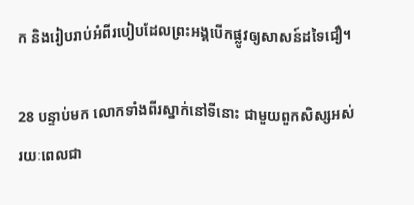ក និងរៀបរាប់អំពីរបៀបដែលព្រះ‌អង្គបើកផ្លូវឲ្យសាសន៍ដទៃជឿ។

28 បន្ទាប់មក លោកទាំងពីរស្នាក់នៅទីនោះ ជាមួយពួកសិស្សអស់រយៈពេលជា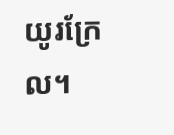យូរក្រែល។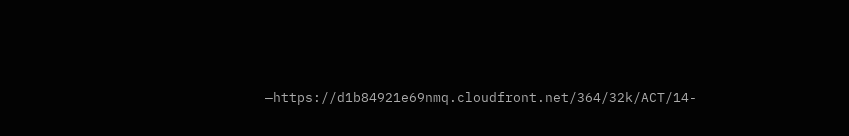—https://d1b84921e69nmq.cloudfront.net/364/32k/ACT/14-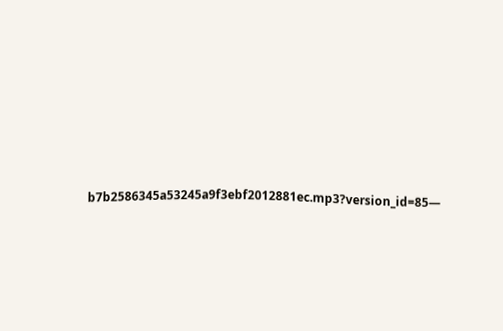b7b2586345a53245a9f3ebf2012881ec.mp3?version_id=85—